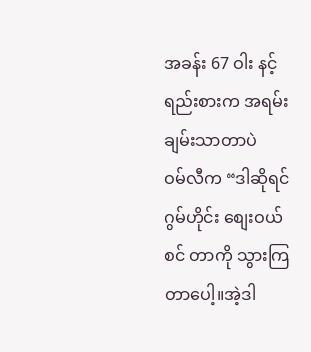အခန်း 67 ဝါး နင့် ရည်းစားက အရမ်း ချမ်းသာတာပဲ
ဝမ်လီက “ဒါဆိုရင် ဂွမ်ဟိုင်း စျေးဝယ်စင် တာကို သွားကြတာပေါ့။အဲ့ဒါ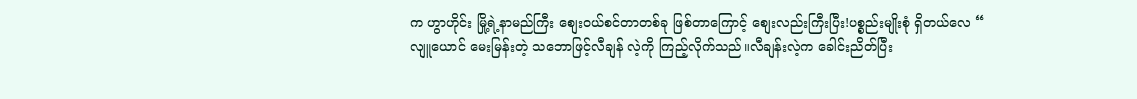က ဟွာဟိုင်း မြို့ရဲ့နာမည်ကြီး စျေးဝယ်စင်တာတစ်ခု ဖြစ်တာကြောင့် စျေးလည်းကြီးပြီး!ပစ္စည်းမျိုးစုံ ရှိတယ်လေ “
လျူယောင် မေးမြန်းတဲ့ သဘောဖြင့်လီချန် လဲ့ကို ကြည့်လိုက်သည်။လီချန်းလဲ့က ခေါင်းညိတ်ပြီး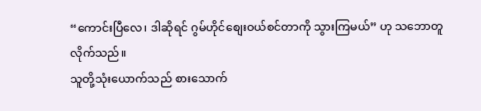“ကောင်းပြီလေ၊ ဒါဆိုရင် ဂွမ်ဟိုင်စျေးဝယ်စင်တာကို သွားကြမယ်” ဟု သဘောတူလိုက်သည်။
သူတို့သုံးယောက်သည် စားသောက်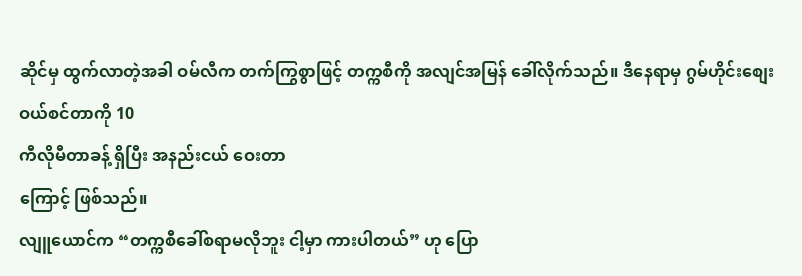ဆိုင်မှ ထွက်လာတဲ့အခါ ဝမ်လီက တက်ကြွစွာဖြင့် တက္ကစီကို အလျင်အမြန် ခေါ်လိုက်သည်။ ဒီနေရာမှ ဂွမ်ဟိုင်းစျေးဝယ်စင်တာကို 10
ကီလိုမီတာခန့် ရှိပြီး အနည်းငယ် ဝေးတာ
ကြောင့် ဖြစ်သည်။
လျူယောင်က “တက္ကစီခေါ်စရာမလိုဘူး ငါ့မှာ ကားပါတယ်” ဟု ပြော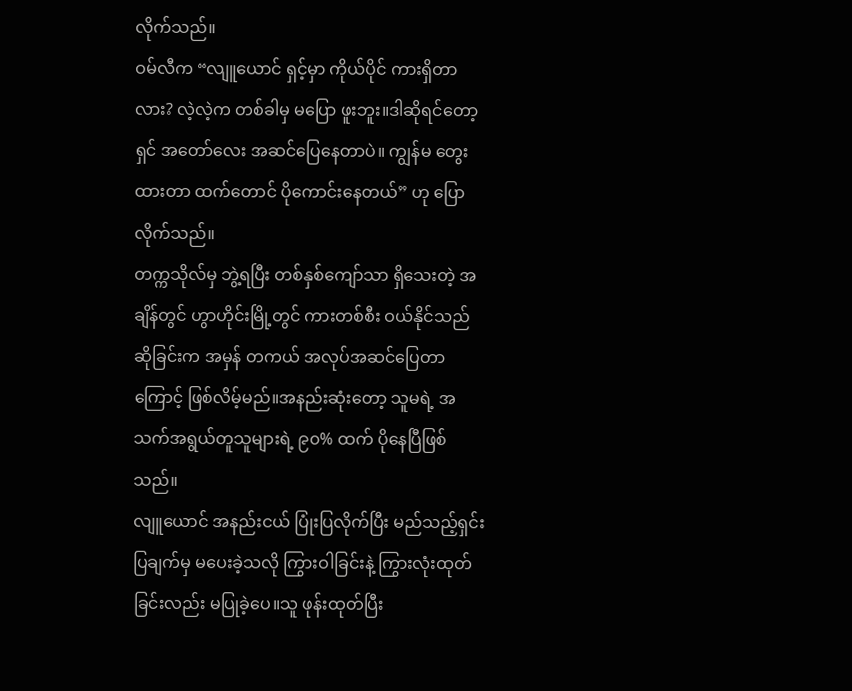လိုက်သည်။
ဝမ်လီက “လျူယောင် ရှင့်မှာ ကိုယ်ပိုင် ကားရှိတာလား? လဲ့လဲ့က တစ်ခါမှ မပြော ဖူးဘူး။ဒါဆိုရင်တော့ ရှင် အတော်လေး အဆင်ပြေနေတာပဲ။ ကျွန်မ တွေးထားတာ ထက်တောင် ပိုကောင်းနေတယ်” ဟု ပြော လိုက်သည်။
တက္ကသိုလ်မှ ဘွဲ့ရပြီး တစ်နှစ်ကျော်သာ ရှိသေးတဲ့ အချိန်တွင် ဟွာဟိုင်းမြို့တွင် ကားတစ်စီး ဝယ်နိုင်သည်ဆိုခြင်းက အမှန် တကယ် အလုပ်အဆင်ပြေတာ ကြောင့် ဖြစ်လိမ့်မည်။အနည်းဆုံးတော့ သူမရဲ့ အသက်အရွယ်တူသူများရဲ့ ၉၀% ထက် ပိုနေပြီဖြစ်သည်။
လျူယောင် အနည်းငယ် ပြုံးပြလိုက်ပြီး မည်သည့်ရှင်းပြချက်မှ မပေးခဲ့သလို ကြွားဝါခြင်းနဲ့ ကြွားလုံးထုတ်ခြင်းလည်း မပြုခဲ့ပေ။သူ ဖုန်းထုတ်ပြီး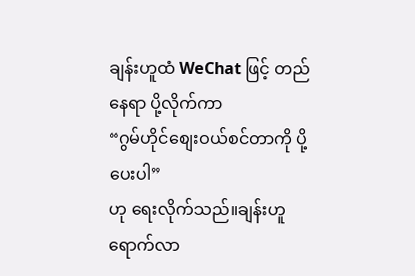ချန်းဟူထံ WeChat ဖြင့် တည်နေရာ ပို့လိုက်ကာ
“ဂွမ်ဟိုင်စျေးဝယ်စင်တာကို ပို့ပေးပါ”
ဟု ရေးလိုက်သည်။ချန်းဟူ ရောက်လာ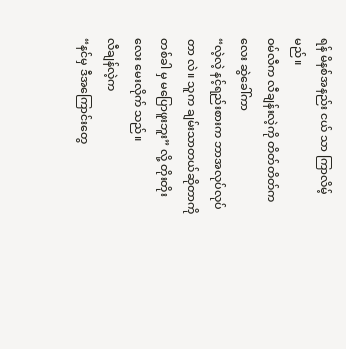ရန် မိနစ်အနည်း ငယ် သာ ကြာလိမ့်မည်။
ဝမ်လီက လီချန်းလဲ့ကို တိတ်တိတ်ကလေး ဆွဲခေါ်ကာ
“လဲ့လဲ့ နင့်ရည်းစားက ဘာအလုပ်လုပ်တာ လဲ။ သူက ချမ်းသာတယ်ဆိုတာကို တစ်ခါ မှ မပြောဖူးဘူး” လို့ တိုးတိုးလေး မေးလိုက် သည်။
လီချန်လဲ့က
“နင်မှ ဒီအကြောင်းတွေ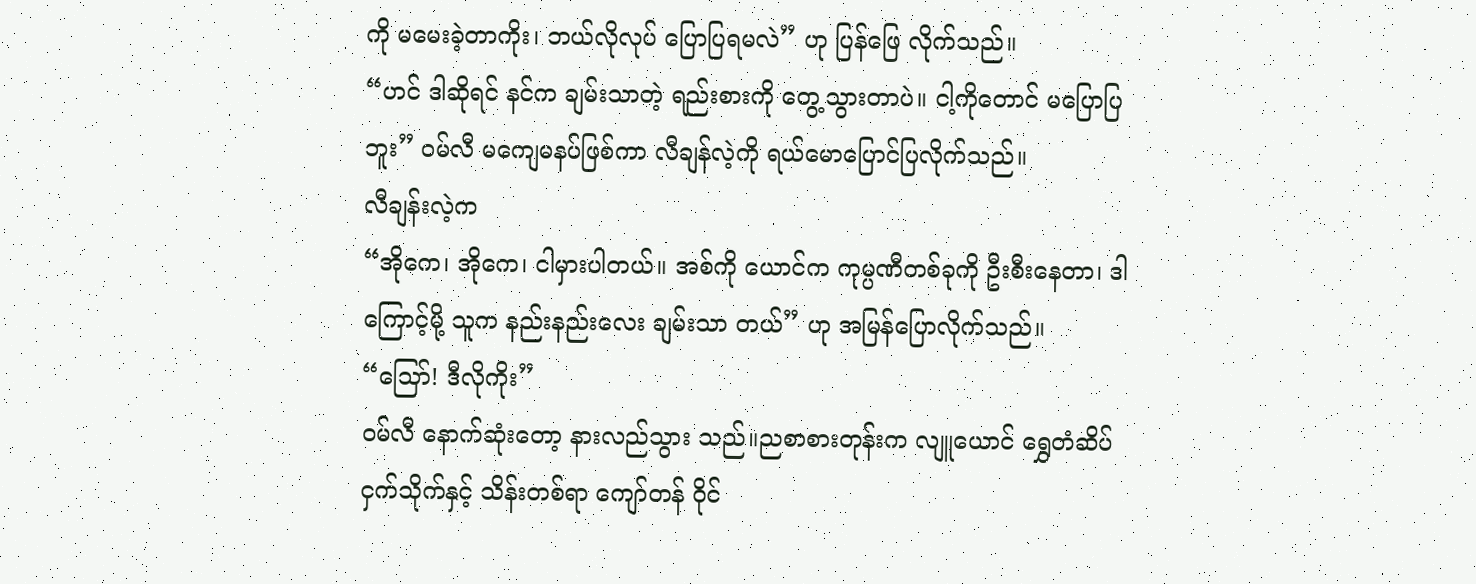ကို မမေးခဲ့တာကိုး၊ ဘယ်လိုလုပ် ပြောပြရမလဲ” ဟု ပြန်ဖြေ လိုက်သည်။
“ဟင် ဒါဆိုရင် နင်က ချမ်းသာတဲ့ ရည်းစားကို တွေ့သွားတာပဲ။ ငါ့ကိုတောင် မပြောပြဘူး” ဝမ်လီ မကျေမနပ်ဖြစ်ကာ လီချန်လဲ့ကို ရယ်မောပြောင်ပြလိုက်သည်။
လီချန်းလဲ့က
“အိုကေ၊ အိုကေ၊ ငါမှားပါတယ်။ အစ်ကို ယောင်က ကုမ္ပဏီတစ်ခုကို ဦးစီးနေတာ၊ ဒါကြောင့်မို့ သူက နည်းနည်းလေး ချမ်းသာ တယ်” ဟု အမြန်ပြောလိုက်သည်။
“သြော်! ဒီလိုကိုး”
ဝမ်လီ နောက်ဆုံးတော့ နားလည်သွား သည်။ညစာစားတုန်းက လျူယောင် ရွှေတံဆိပ် ငှက်သိုက်နှင့် သိန်းတစ်ရာ ကျော်တန် ဝိုင်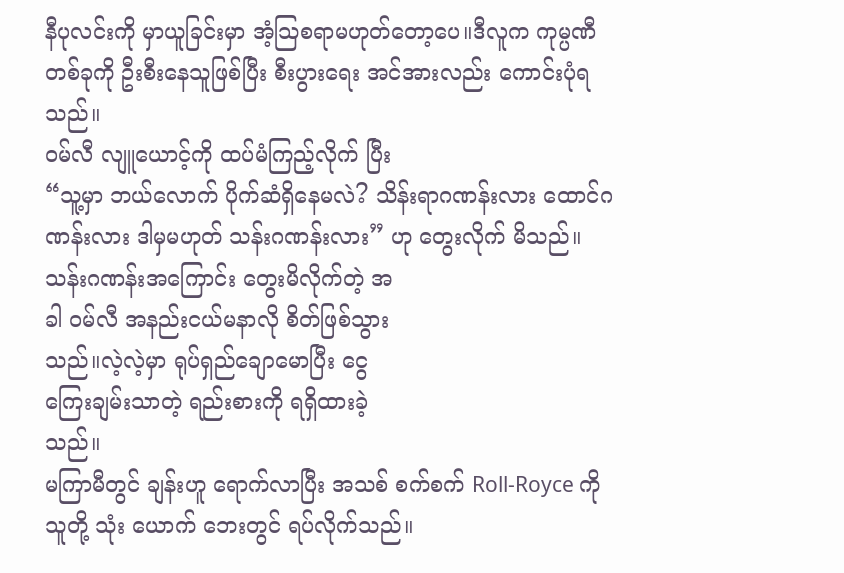နီပုလင်းကို မှာယူခြင်းမှာ အံ့သြစရာမဟုတ်တော့ပေ။ဒီလူက ကုမ္ပဏီ တစ်ခုကို ဦးစီးနေသူဖြစ်ပြီး စီးပွားရေး အင်အားလည်း ကောင်းပုံရသည်။
ဝမ်လီ လျူယောင့်ကို ထပ်မံကြည့်လိုက် ပြီး
“သူ့မှာ ဘယ်လောက် ပိုက်ဆံရှိနေမလဲ? သိန်းရာဂဏန်းလား ထောင်ဂဏန်းလား ဒါမှမဟုတ် သန်းဂဏန်းလား” ဟု တွေးလိုက် မိသည်။
သန်းဂဏန်းအကြောင်း တွေးမိလိုက်တဲ့ အ
ခါ ဝမ်လီ အနည်းငယ်မနာလို စိတ်ဖြစ်သွား
သည်။လဲ့လဲ့မှာ ရုပ်ရှည်ချောမောပြီး ငွေ
ကြေးချမ်းသာတဲ့ ရည်းစားကို ရရှိထားခဲ့
သည်။
မကြာမီတွင် ချန်းဟူ ရောက်လာပြီး အသစ် စက်စက် Roll-Royce ကို သူတို့ သုံး ယောက် ဘေးတွင် ရပ်လိုက်သည်။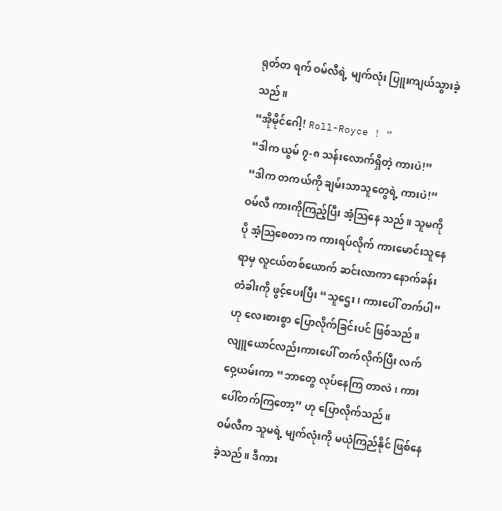ရုတ်တ ရက် ဝမ်လီရဲ့ မျက်လုံး ပြူးကျယ်သွားခဲ့ သည်။
“အိုမိုင်ဂေါ့! Roll-Royce ! ”
“ဒါက ယွမ် ၇-၈ သန်းလောက်ရှိတဲ့ ကားပဲ!”
“ဒါက တကယ်ကို ချမ်းသာသူတွေရဲ့ ကားပဲ!”
ဝမ်လီ ကားကိုကြည့်ပြီး အံ့သြနေ သည်။ သူမကို ပို အံ့သြစေတာ က ကားရပ်လိုက် ကားမောင်းသူနေရာမှ လူငယ်တစ်ယောက် ဆင်းလာကာ နောက်ခန်းတံခါးကို ဖွင့်ပေးပြီး “သူဌေး၊ ကားပေါ် တက်ပါ” ဟု လေးစားစွာ ပြောလိုက်ခြင်းပင် ဖြစ်သည်။
လျူယောင်လည်းကားပေါ် တက်လိုက်ပြီး လက်ဝှေ့ယမ်းကာ “ဘာတွေ လုပ်နေကြ တာလဲ၊ ကားပေါ်တက်ကြတော့” ဟု ပြောလိုက်သည်။
ဝမ်လီက သူမရဲ့ မျက်လုံးကို မယုံကြည်နိုင် ဖြစ်နေခဲ့သည်။ ဒီကား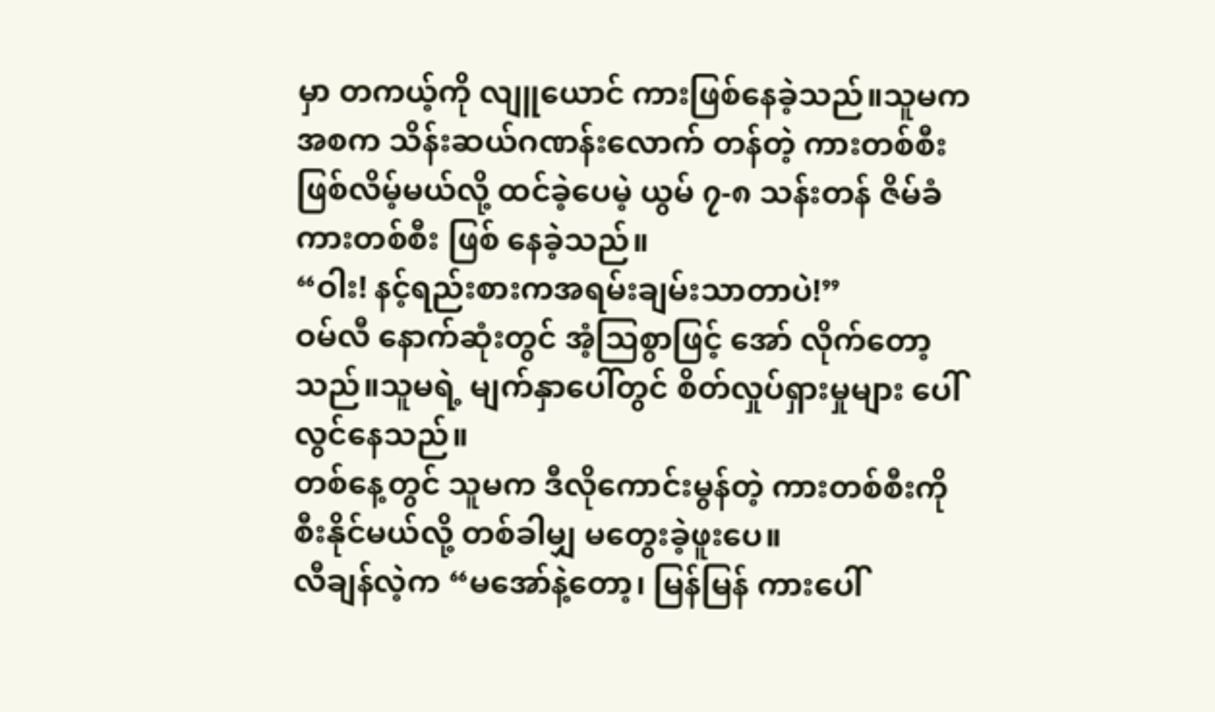မှာ တကယ့်ကို လျူယောင် ကားဖြစ်နေခဲ့သည်။သူမက အစက သိန်းဆယ်ဂဏန်းလောက် တန်တဲ့ ကားတစ်စီး ဖြစ်လိမ့်မယ်လို့ ထင်ခဲ့ပေမဲ့ ယွမ် ၇-၈ သန်းတန် ဇိမ်ခံကားတစ်စီး ဖြစ် နေခဲ့သည်။
“ဝါး! နင့်ရည်းစားကအရမ်းချမ်းသာတာပဲ!”
ဝမ်လီ နောက်ဆုံးတွင် အံ့သြစွာဖြင့် အော် လိုက်တော့သည်။သူမရဲ့ မျက်နှာပေါ်တွင် စိတ်လှုပ်ရှားမှုများ ပေါ်လွင်နေသည်။
တစ်နေ့တွင် သူမက ဒီလိုကောင်းမွန်တဲ့ ကားတစ်စီးကို စီးနိုင်မယ်လို့ တစ်ခါမျှ မတွေးခဲ့ဖူးပေ။
လီချန်လဲ့က “မအော်နဲ့တော့၊ မြန်မြန် ကားပေါ်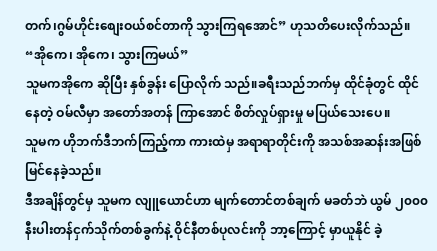တက်၊ဂွမ်ဟိုင်းစျေးဝယ်စင်တာကို သွားကြရအောင်” ဟုသတိပေးလိုက်သည်။
“အိုကေ၊ အိုကေ၊ သွားကြမယ်”
သူမကအိုကေ ဆိုပြီး နှစ်ခွန်း ပြောလိုက် သည်။ခရီးသည်ဘက်မှ ထိုင်ခုံတွင် ထိုင် နေတဲ့ ဝမ်လီမှာ အတော်အတန် ကြာအောင် စိတ်လှုပ်ရှားမှု မပြယ်သေးပေ။
သူမက ဟိုဘက်ဒီဘက်ကြည့်ကာ ကားထဲမှ အရာရာတိုင်းကို အသစ်အဆန်းအဖြစ် မြင်နေခဲ့သည်။
ဒီအချိန်တွင်မှ သူမက လျူယောင်ဟာ မျက်တောင်တစ်ချက် မခတ်ဘဲ ယွမ် ၂၀၀၀ နီးပါးတန်ငှက်သိုက်တစ်ခွက်နဲ့ ဝိုင်နီတစ်ပုလင်းကို ဘာ့ကြောင့် မှာယူနိုင် ခဲ့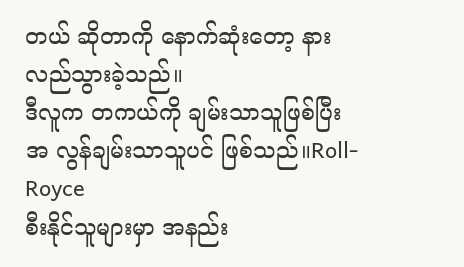တယ် ဆိုတာကို နောက်ဆုံးတော့ နား လည်သွားခဲ့သည်။
ဒီလူက တကယ်ကို ချမ်းသာသူဖြစ်ပြီး အ လွန်ချမ်းသာသူပင် ဖြစ်သည်။Roll-Royce
စီးနိုင်သူများမှာ အနည်း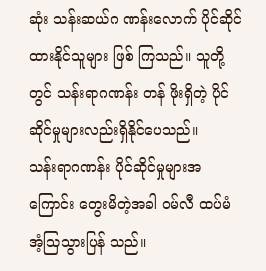ဆုံး သန်းဆယ်ဂ ဏန်းလောက် ပိုင်ဆိုင်ထားနိုင်သူများ ဖြစ် ကြသည်။ သူတို့တွင် သန်းရာဂဏန်း တန် ဖိုးရှိတဲ့ ပိုင်ဆိုင်မှုများလည်းရှိနိုင်ပေသည်။
သန်းရာဂဏန်း ပိုင်ဆိုင်မှုများအကြောင်း တွေးမိတဲ့အခါ ဝမ်လီ ထပ်မံ အံ့သြသွားပြန် သည်။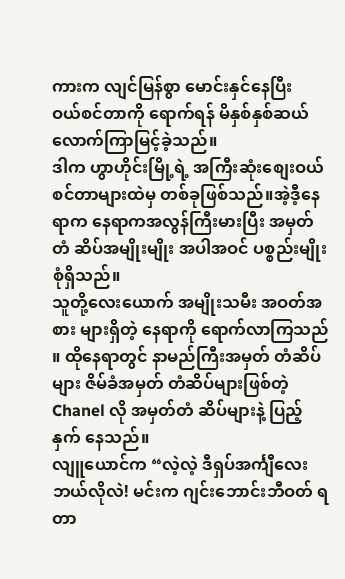ကားက လျင်မြန်စွာ မောင်းနှင်နေပြီး
ဝယ်စင်တာကို ရောက်ရန် မိနှစ်နှစ်ဆယ်
လောက်ကြာမြင့်ခဲ့သည်။
ဒါက ဟွာဟိုင်းမြို့ရဲ့ အကြီးဆုံးစျေးဝယ် စင်တာများထဲမှ တစ်ခုဖြစ်သည်။အဲ့ဒီ့နေရာက နေရာကအလွန်ကြီးမားပြီး အမှတ် တံ ဆိပ်အမျိုးမျိုး အပါအဝင် ပစ္စည်းမျိုးစုံရှိသည်။
သူတို့လေးယောက် အမျိုးသမီး အဝတ်အ စား များရှိတဲ့ နေရာကို ရောက်လာကြသည် ။ ထိုနေရာတွင် နာမည်ကြီးအမှတ် တံဆိပ် များ ဇိမ်ခံအမှတ် တံဆိပ်များဖြစ်တဲ့ Chanel လို အမှတ်တံ ဆိပ်များနဲ့ ပြည့်နှက် နေသည်။
လျူယောင်က “လဲ့လဲ့ ဒီရှပ်အင်္ကျီလေး ဘယ်လိုလဲ! မင်းက ဂျင်းဘောင်းဘီဝတ် ရတာ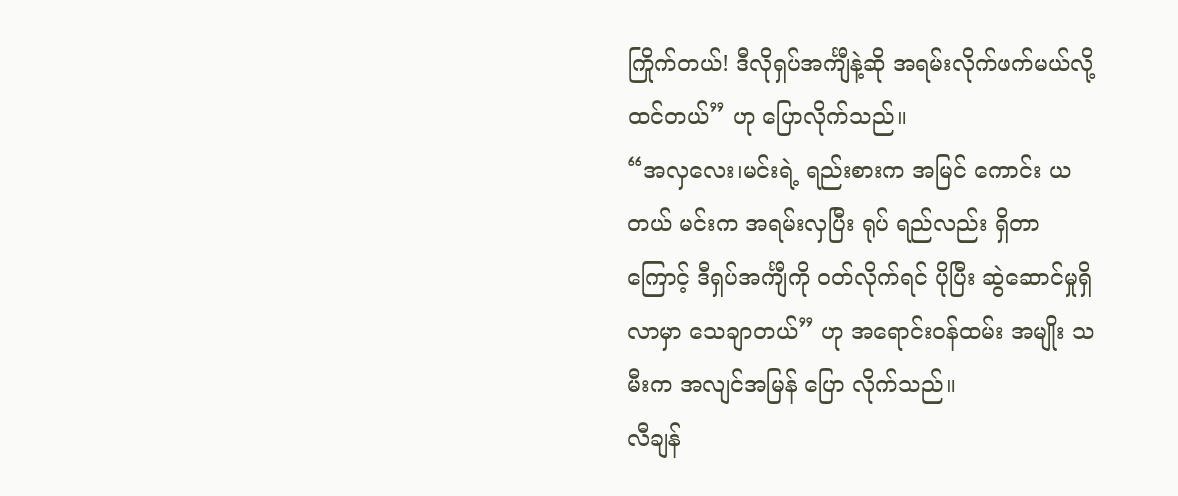ကြိုက်တယ်! ဒီလိုရှပ်အင်္ကျီနဲ့ဆို အရမ်းလိုက်ဖက်မယ်လို့ ထင်တယ်” ဟု ပြောလိုက်သည်။
“အလှလေး၊မင်းရဲ့ ရည်းစားက အမြင် ကောင်း ယတယ် မင်းက အရမ်းလှပြီး ရုပ် ရည်လည်း ရှိတာကြောင့် ဒီရှပ်အင်္ကျီကို ဝတ်လိုက်ရင် ပိုပြီး ဆွဲဆောင်မှုရှိလာမှာ သေချာတယ်” ဟု အရောင်းဝန်ထမ်း အမျိုး သမီးက အလျင်အမြန် ပြော လိုက်သည်။
လီချန်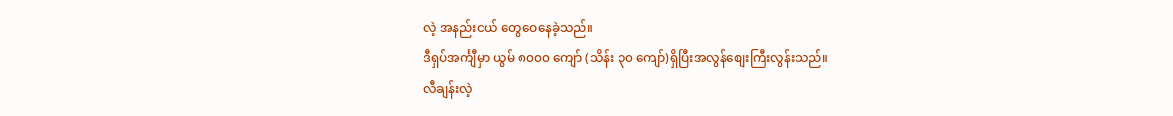လဲ့ အနည်းငယ် တွေဝေနေခဲ့သည်။
ဒီရှပ်အင်္ကျီမှာ ယွမ် ၈၀၀၀ ကျော် (သိန်း ၃၀ ကျော်)ရှိပြီးအလွန်စျေးကြီးလွန်းသည်။
လီချန်းလဲ့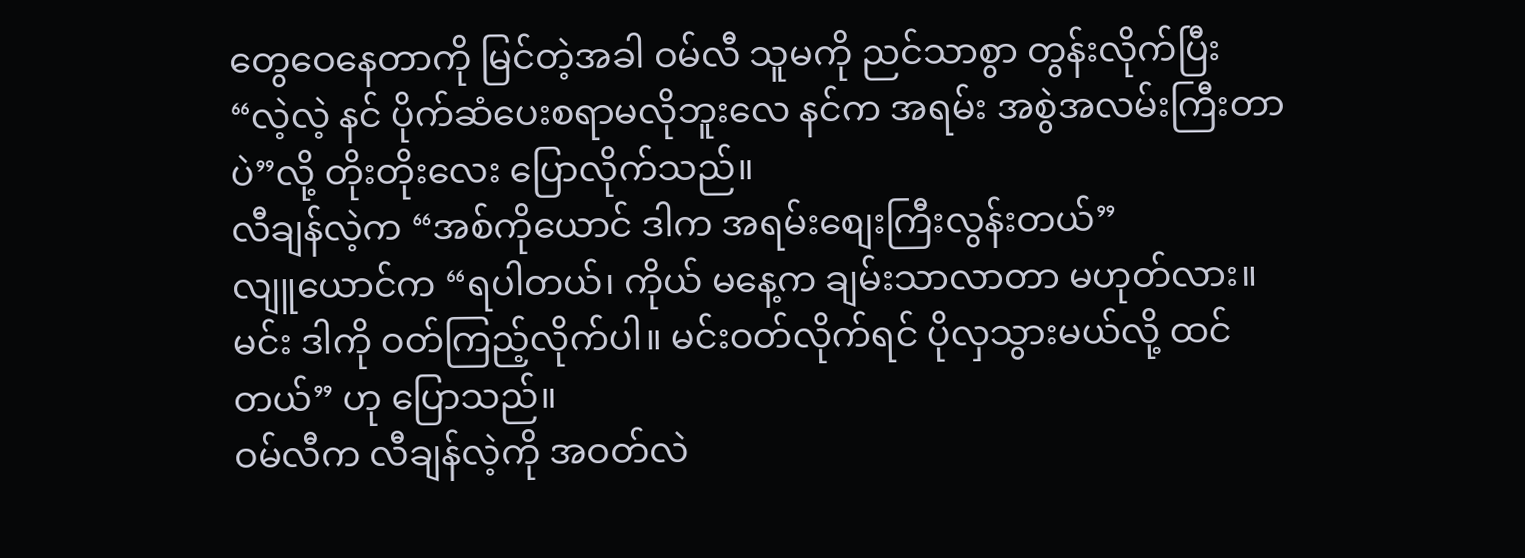တွေဝေနေတာကို မြင်တဲ့အခါ ဝမ်လီ သူမကို ညင်သာစွာ တွန်းလိုက်ပြီး
“လဲ့လဲ့ နင် ပိုက်ဆံပေးစရာမလိုဘူးလေ နင်က အရမ်း အစွဲအလမ်းကြီးတာပဲ”လို့ တိုးတိုးလေး ပြောလိုက်သည်။
လီချန်လဲ့က “အစ်ကိုယောင် ဒါက အရမ်းစျေးကြီးလွန်းတယ်”
လျူယောင်က “ရပါတယ်၊ ကိုယ် မနေ့က ချမ်းသာလာတာ မဟုတ်လား။ မင်း ဒါကို ဝတ်ကြည့်လိုက်ပါ။ မင်းဝတ်လိုက်ရင် ပိုလှသွားမယ်လို့ ထင်တယ်” ဟု ပြောသည်။
ဝမ်လီက လီချန်လဲ့ကို အဝတ်လဲ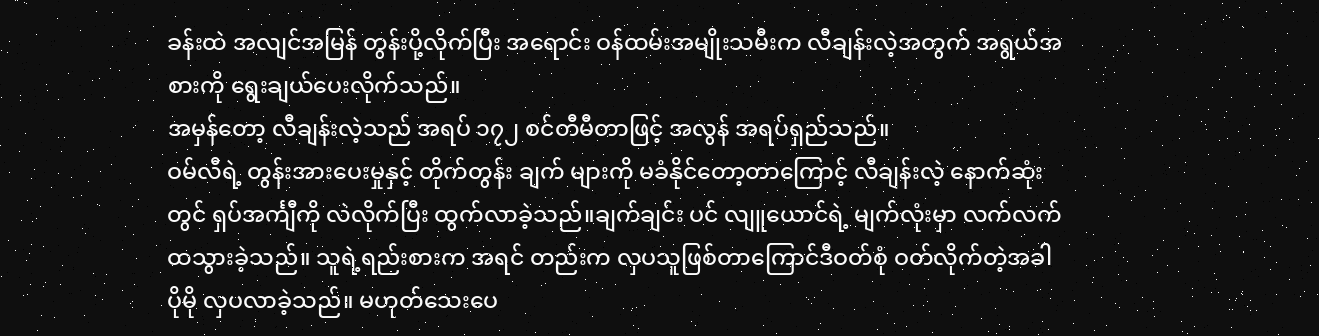ခန်းထဲ အလျင်အမြန် တွန်းပို့လိုက်ပြီး အရောင်း ဝန်ထမ်းအမျိုးသမီးက လီချန်းလဲ့အတွက် အရွယ်အစားကို ရွေးချယ်ပေးလိုက်သည်။
အမှန်တော့ လီချန်းလဲ့သည် အရပ် ၁၇၂ စင်တီမီတာဖြင့် အလွန် အရပ်ရှည်သည်။
ဝမ်လီရဲ့ တွန်းအားပေးမှုနှင့် တိုက်တွန်း ချက် များကို မခံနိုင်တော့တာကြောင့် လီချန်းလဲ့ နောက်ဆုံးတွင် ရှပ်အင်္ကျီကို လဲလိုက်ပြီး ထွက်လာခဲ့သည်။ချက်ချင်း ပင် လျူယောင်ရဲ့ မျက်လုံးမှာ လက်လက် ထသွားခဲ့သည်။ သူရဲ့ရည်းစားက အရင် တည်းက လှပသူဖြစ်တာကြောင်ဒီဝတ်စုံ ဝတ်လိုက်တဲ့အခါ ပိုမို လှပလာခဲ့သည်။ မဟုတ်သေးပေ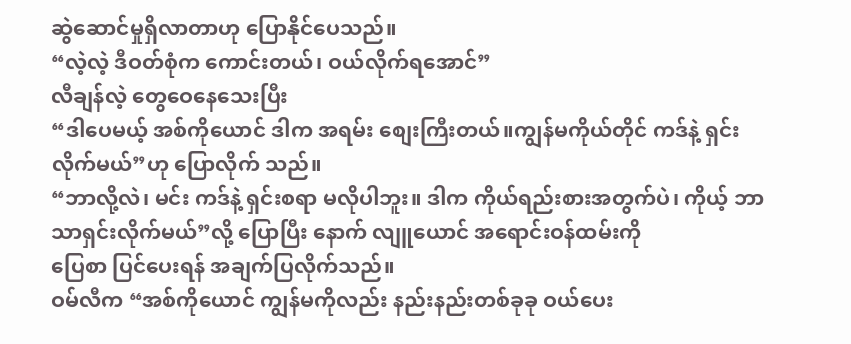ဆွဲဆောင်မှုရှိလာတာဟု ပြောနိုင်ပေသည်။
“လဲ့လဲ့ ဒီဝတ်စုံက ကောင်းတယ်၊ ဝယ်လိုက်ရအောင်”
လီချန်လဲ့ တွေဝေနေသေးပြီး
“ဒါပေမယ့် အစ်ကိုယောင် ဒါက အရမ်း စျေးကြီးတယ်။ကျွန်မကိုယ်တိုင် ကဒ်နဲ့ ရှင်းလိုက်မယ်”ဟု ပြောလိုက် သည်။
“ဘာလို့လဲ၊ မင်း ကဒ်နဲ့ ရှင်းစရာ မလိုပါဘူး။ ဒါက ကိုယ်ရည်းစားအတွက်ပဲ၊ ကိုယ့် ဘာသာရှင်းလိုက်မယ်”လို့ ပြောပြီး နောက် လျူယောင် အရောင်းဝန်ထမ်းကို
ပြေစာ ပြင်ပေးရန် အချက်ပြလိုက်သည်။
ဝမ်လီက “အစ်ကိုယောင် ကျွန်မကိုလည်း နည်းနည်းတစ်ခုခု ဝယ်ပေး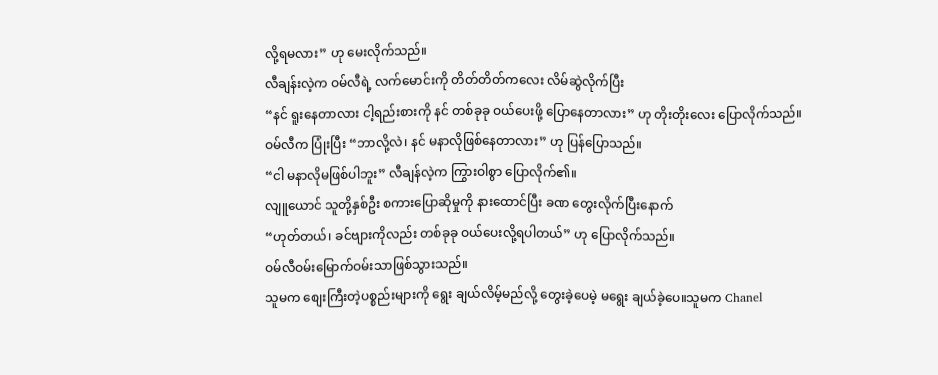လို့ရမလား” ဟု မေးလိုက်သည်။
လီချန်းလဲ့က ဝမ်လီရဲ့ လက်မောင်းကို တိတ်တိတ်ကလေး လိမ်ဆွဲလိုက်ပြီး
“နင် ရူးနေတာလား ငါ့ရည်းစားကို နင် တစ်ခုခု ဝယ်ပေးဖို့ ပြောနေတာလား” ဟု တိုးတိုးလေး ပြောလိုက်သည်။
ဝမ်လီက ပြုံးပြီး “ဘာလို့လဲ၊ နင် မနာလိုဖြစ်နေတာလား” ဟု ပြန်ပြောသည်။
“ငါ မနာလိုမဖြစ်ပါဘူး” လီချန်လဲ့က ကြွားဝါစွာ ပြောလိုက်၏။
လျူယောင် သူတို့နှစ်ဦး စကားပြောဆိုမှုကို နားထောင်ပြီး ခဏ တွေးလိုက်ပြီးနောက်
“ဟုတ်တယ်၊ ခင်ဗျားကိုလည်း တစ်ခုခု ဝယ်ပေးလို့ရပါတယ်” ဟု ပြောလိုက်သည်။
ဝမ်လီဝမ်းမြောက်ဝမ်းသာဖြစ်သွားသည်။
သူမက စျေးကြီးတဲ့ပစ္စည်းများကို ရွေး ချယ်လိမ့်မည်လို့ တွေးခဲ့ပေမဲ့ မရွေး ချယ်ခဲ့ပေ။သူမက Chanel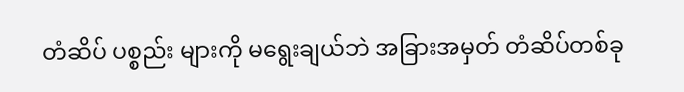တံဆိပ် ပစ္စည်း များကို မရွေးချယ်ဘဲ အခြားအမှတ် တံဆိပ်တစ်ခု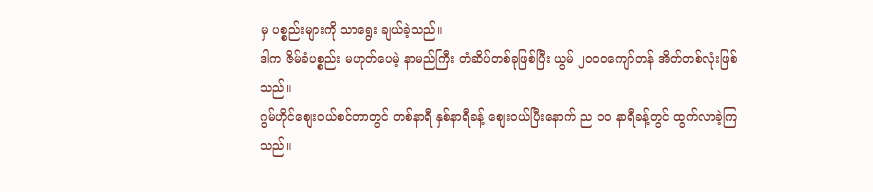မှ ပစ္စည်းများကို သာရွေး ချယ်ခဲ့သည်။
ဒါက ဇိမ်ခံပစ္စည်း မဟုတ်ပေမဲ့ နာမည်ကြီး တံဆိပ်တစ်ခုဖြစ်ပြီး ယွမ် ၂၀၀၀ကျော်တန် အိတ်တစ်လုံးဖြစ်သည်။
ဂွမ်ဟိုင်စျေးဝယ်စင်တာတွင် တစ်နာရီ နှစ်နာရီခန့် စျေးဝယ်ပြီးနောက် ည ၁၀ နာရီခန့်တွင် ထွက်လာခဲ့ကြသည်။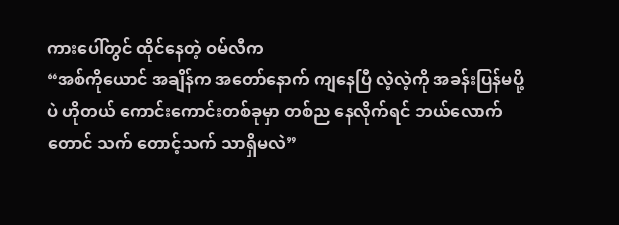ကားပေါ်တွင် ထိုင်နေတဲ့ ဝမ်လီက
“အစ်ကိုယောင် အချိန်က အတော်နောက် ကျနေပြီ လဲ့လဲ့ကို အခန်းပြန်မပို့ပဲ ဟိုတယ် ကောင်းကောင်းတစ်ခုမှာ တစ်ည နေလိုက်ရင် ဘယ်လောက်တောင် သက် တောင့်သက် သာရှိမလဲ”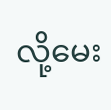လို့မေး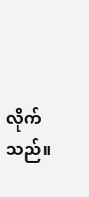လိုက်သည်။